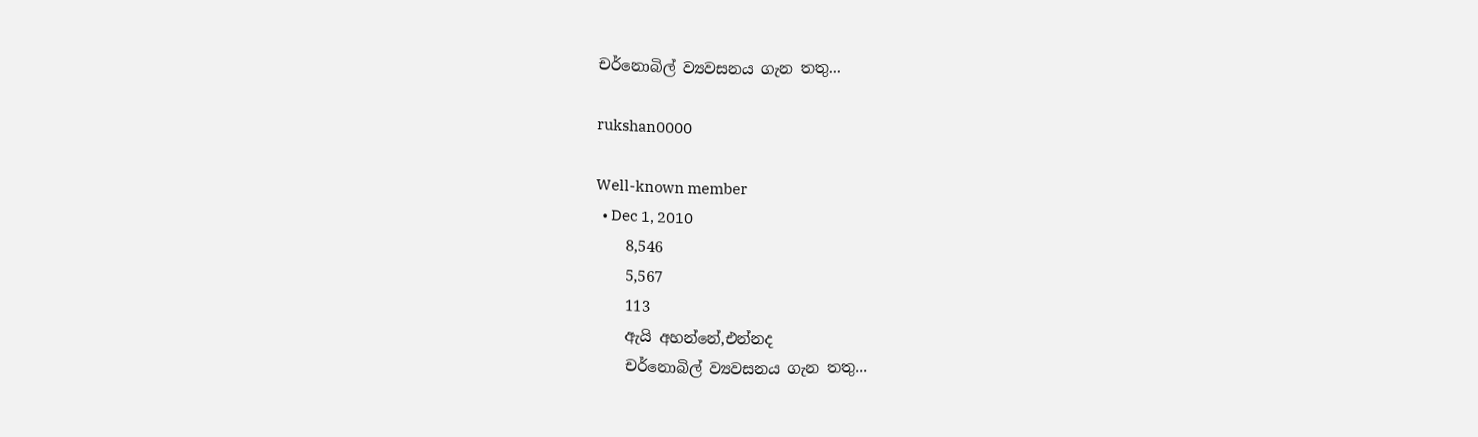චර්නොබිල් ව්‍යවසනය ගැන තතු...

rukshan0000

Well-known member
  • Dec 1, 2010
    8,546
    5,567
    113
    ඇයි අහන්නේ,එන්නද
    චර්නොබිල් ව්‍යවසනය ගැන තතු...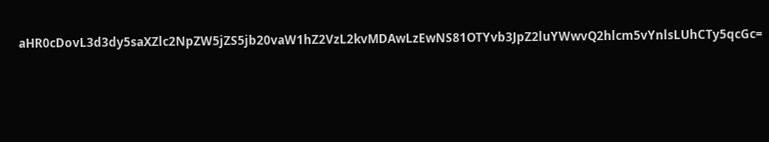aHR0cDovL3d3dy5saXZlc2NpZW5jZS5jb20vaW1hZ2VzL2kvMDAwLzEwNS81OTYvb3JpZ2luYWwvQ2hlcm5vYnlsLUhCTy5qcGc=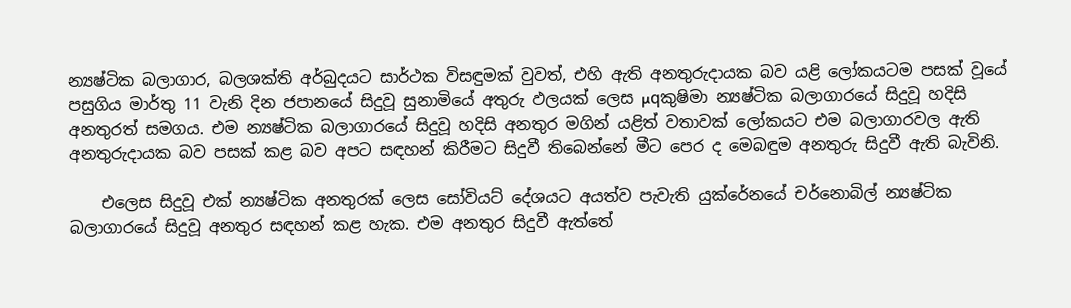න්‍යෂ්ටික බලාගාර, බලශක්‌ති අර්බුදයට සාර්ථක විසඳුමක්‌ වුවත්, එහි ඇති අනතුරුදායක බව යළි ලෝකයටම පසක්‌ වූයේ පසුගිය මාර්තු 11 වැනි දින ජපානයේ සිදුවූ සුනාමියේ අතුරු ඵලයක්‌ ලෙස µqකුෂිමා න්‍යෂ්ටික බලාගාරයේ සිදුවූ හදිසි අනතුරත් සමගය. එම න්‍යෂ්ටික බලාගාරයේ සිදුවූ හදිසි අනතුර මගින් යළිත් වතාවක්‌ ලෝකයට එම බලාගාරවල ඇති අනතුරුදායක බව පසක්‌ කළ බව අපට සඳහන් කිරීමට සිදුවී තිබෙන්නේ මීට පෙර ද මෙබඳුම අනතුරු සිදුවී ඇති බැවිනි.

    එලෙස සිදුවූ එක්‌ න්‍යෂ්ටික අනතුරක්‌ ලෙස සෝවියට්‌ දේශයට අයත්ව පැවැති යුක්‌රේනයේ චර්නොබිල් න්‍යෂ්ටික බලාගාරයේ සිදුවූ අනතුර සඳහන් කළ හැක. එම අනතුර සිදුවී ඇත්තේ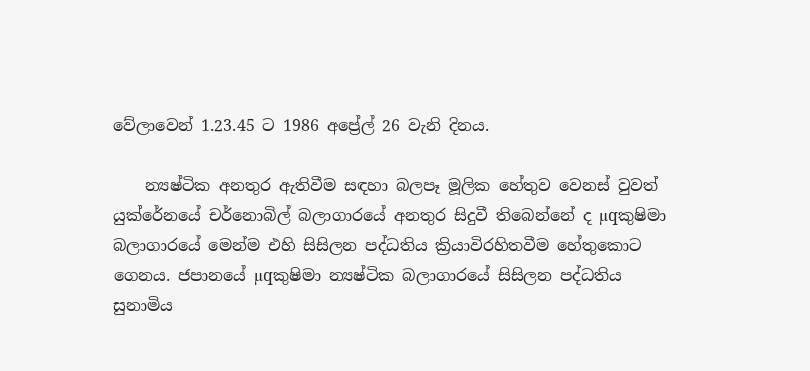වේලාවෙන් 1.23.45 ට 1986 අප්‍රේල් 26 වැනි දිනය.

    න්‍යෂ්ටික අනතුර ඇතිවීම සඳහා බලපෑ මූලික හේතුව වෙනස්‌ වුවත් යුක්‌රේනයේ චර්නොබිල් බලාගාරයේ අනතුර සිදුවී තිබෙන්නේ ද µqකුෂිමා බලාගාරයේ මෙන්ම එහි සිසිලන පද්ධතිය ක්‍රියාවිරහිතවීම හේතුකොට ගෙනය. ජපානයේ µqකුෂිමා න්‍යෂ්ටික බලාගාරයේ සිසිලන පද්ධතිය සුනාමිය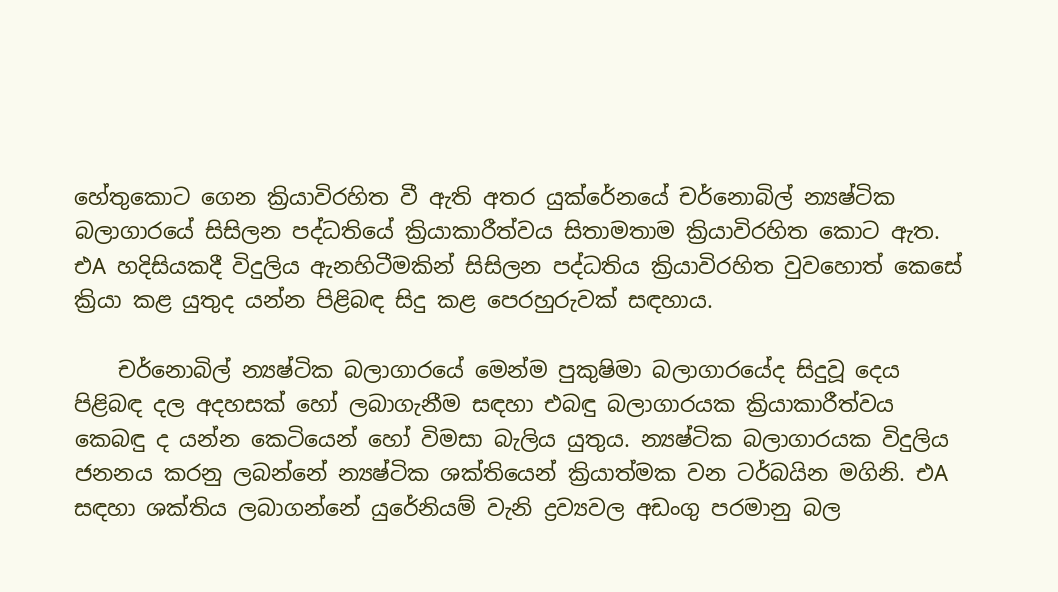හේතුකොට ගෙන ක්‍රියාවිරහිත වී ඇති අතර යුක්‌රේනයේ චර්නොබිල් න්‍යෂ්ටික බලාගාරයේ සිසිලන පද්ධතියේ ක්‍රියාකාරීත්වය සිතාමතාම ක්‍රියාවිරහිත කොට ඇත. එA හදිසියකදී විදුලිය ඇනහිටීමකින් සිසිලන පද්ධතිය ක්‍රියාවිරහිත වුවහොත් කෙසේ ක්‍රියා කළ යුතුද යන්න පිළිබඳ සිදු කළ පෙරහුරුවක්‌ සඳහාය.

    චර්නොබිල් න්‍යෂ්ටික බලාගාරයේ මෙන්ම පුකුෂිමා බලාගාරයේද සිදුවූ දෙය පිළිබඳ දල අදහසක්‌ හෝ ලබාගැනීම සඳහා එබඳු බලාගාරයක ක්‍රියාකාරීත්වය කෙබඳු ද යන්න කෙටියෙන් හෝ විමසා බැලිය යුතුය. න්‍යෂ්ටික බලාගාරයක විදුලිය ජනනය කරනු ලබන්නේ න්‍යෂ්ටික ශක්‌තියෙන් ක්‍රියාත්මක වන ටර්බයින මගිනි. එA සඳහා ශක්‌තිය ලබාගන්නේ යුරේනියම් වැනි ද්‍රව්‍යවල අඩංගු පරමානු බල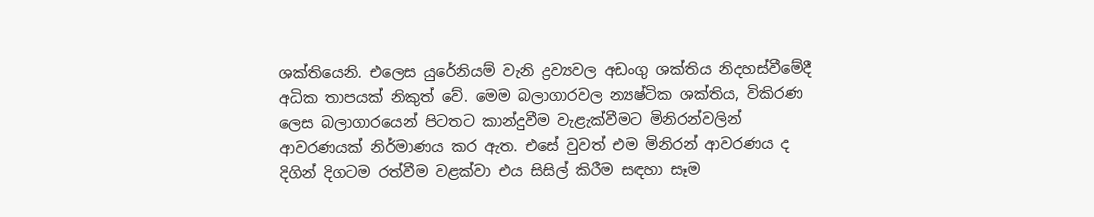ශක්‌තියෙනි. එලෙස යුරේනියම් වැනි ද්‍රව්‍යවල අඩංගු ශක්‌තිය නිදහස්‌වීමේදී අධික තාපයක්‌ නිකුත් වේ. මෙම බලාගාරවල න්‍යෂ්ටික ශක්‌තිය, විකිරණ ලෙස බලාගාරයෙන් පිටතට කාන්දුවීම වැළැක්‌වීමට මිනිරන්වලින් ආවරණයක්‌ නිර්මාණය කර ඇත. එසේ වුවත් එම මිනිරන් ආවරණය ද දිගින් දිගටම රත්වීම වළක්‌වා එය සිසිල් කිරීම සඳහා සෑම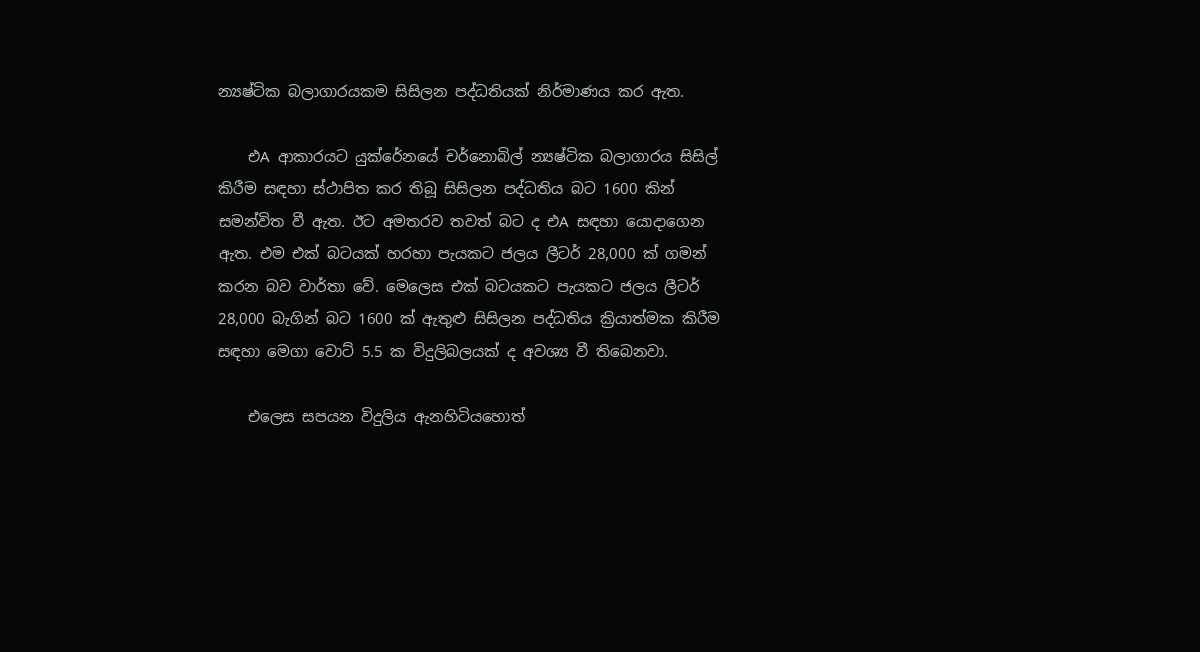න්‍යෂ්ටික බලාගාරයකම සිසිලන පද්ධතියක්‌ නිර්මාණය කර ඇත.

    එA ආකාරයට යුක්‌රේනයේ චර්නොබිල් න්‍යෂ්ටික බලාගාරය සිසිල් කිරීම සඳහා ස්‌ථාපිත කර තිබූ සිසිලන පද්ධතිය බට 1600 කින් සමන්විත වී ඇත. ඊට අමතරව තවත් බට ද එA සඳහා යොදාගෙන ඇත. එම එක්‌ බටයක්‌ හරහා පැයකට ජලය ලීටර් 28,000 ක්‌ ගමන් කරන බව වාර්තා වේ. මෙලෙස එක්‌ බටයකට පැයකට ජලය ලීටර් 28,000 බැගින් බට 1600 ක්‌ ඇතුළු සිසිලන පද්ධතිය ක්‍රියාත්මක කිරීම සඳහා මෙගා වොට්‌ 5.5 ක විදුලිබලයක්‌ ද අවශ්‍ය වී තිබෙනවා.

    එලෙස සපයන විදුලිය ඇනහිටියහොත්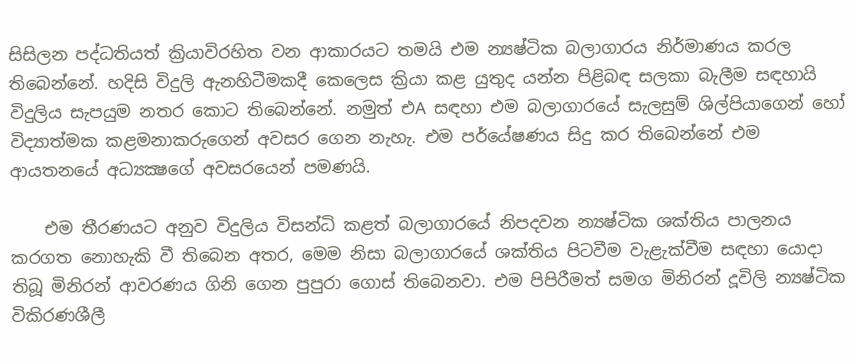සිසිලන පද්ධතියත් ක්‍රියාවිරහිත වන ආකාරයට තමයි එම න්‍යෂ්ටික බලාගාරය නිර්මාණය කරල තිබෙන්නේ. හදිසි විදුලි ඇනහිටීමකදී කෙලෙස ක්‍රියා කළ යුතුද යන්න පිළිබඳ සලකා බැලීම සඳහායි විදුලිය සැපයුම නතර කොට තිබෙන්නේ. නමුත් එA සඳහා එම බලාගාරයේ සැලසුම් ශිල්පියාගෙන් හෝ විද්‍යාත්මක කළමනාකරුගෙන් අවසර ගෙන නැහැ. එම පර්යේෂණය සිදු කර තිබෙන්නේ එම ආයතනයේ අධ්‍යක්‍ෂගේ අවසරයෙන් පමණයි.

    එම තීරණයට අනුව විදුලිය විසන්ධි කළත් බලාගාරයේ නිපදවන න්‍යෂ්ටික ශක්‌තිය පාලනය කරගත නොහැකි වී තිබෙන අතර, මෙම නිසා බලාගාරයේ ශක්‌තිය පිටවීම වැළැක්‌වීම සඳහා යොදා තිබූ මිනිරන් ආවරණය ගිනි ගෙන පුපුරා ගොස්‌ තිබෙනවා. එම පිපිරීමත් සමග මිනිරන් දූවිලි න්‍යෂ්ටික විකිරණශීලී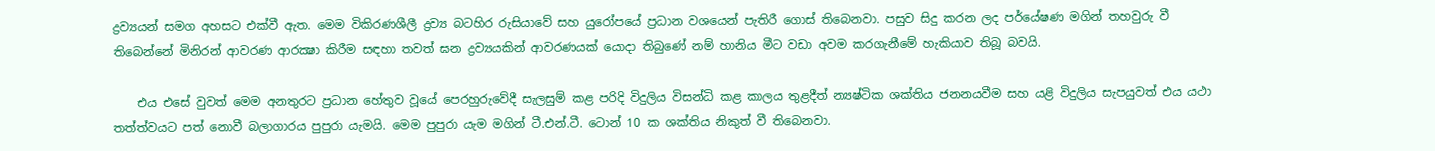ද්‍රව්‍යයන් සමග අහසට එක්‌වී ඇත. මෙම විකිරණශීලී ද්‍රව්‍ය බටහිර රුසියාවේ සහ යුරෝපයේ ප්‍රධාන වශයෙන් පැතිරී ගොස්‌ තිබෙනවා. පසුව සිදු කරන ලද පර්යේෂණ මගින් තහවුරු වී තිබෙන්නේ මිනිරන් ආවරණ ආරක්‍ෂා කිරීම සඳහා තවත් ඝන ද්‍රව්‍යයකින් ආවරණයක්‌ යොදා තිබුණේ නම් හානිය මීට වඩා අවම කරගැනීමේ හැකියාව තිබූ බවයි.

    එය එසේ වුවත් මෙම අනතුරට ප්‍රධාන හේතුව වූයේ පෙරහුරුවේදී සැලසුම් කළ පරිදි විදුලිය විසන්ධි කළ කාලය තුළදීත් න්‍යෂ්ටික ශක්‌තිය ජනනයවීම සහ යළි විදුලිය සැපයුවත් එය යථා තත්ත්වයට පත් නොවී බලාගාරය පුපුරා යැමයි. මෙම පුපුරා යැම මගින් ටී.එන්.ටී. ටොන් 10 ක ශක්‌තිය නිකුත් වී තිබෙනවා.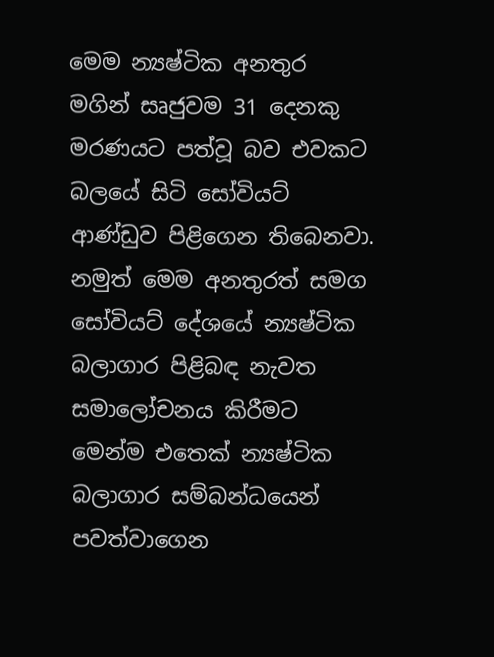මෙම න්‍යෂ්ටික අනතුර මගින් සෘජුවම 31 දෙනකු මරණයට පත්වූ බව එවකට බලයේ සිටි සෝවියට්‌ ආණ්‌ඩුව පිළිගෙන තිබෙනවා. නමුත් මෙම අනතුරත් සමග සෝවියට්‌ දේශයේ න්‍යෂ්ටික බලාගාර පිළිබඳ නැවත සමාලෝචනය කිරීමට මෙන්ම එතෙක්‌ න්‍යෂ්ටික බලාගාර සම්බන්ධයෙන් පවත්වාගෙන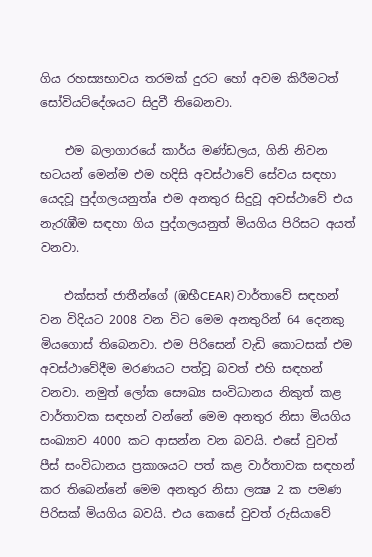ගිය රහස්‍යභාවය තරමක්‌ දුරට හෝ අවම කිරීමටත් සෝවියට්‌දේශයට සිදුවී තිබෙනවා.

    එම බලාගාරයේ කාර්ය මණ්‌ඩලය, ගිනි නිවන භටයන් මෙන්ම එම හදිසි අවස්‌ථාවේ සේවය සඳහා යෙදවූ පුද්ගලයනුත්a එම අනතුර සිදුවූ අවස්‌ථාවේ එය නැරැඹීම සඳහා ගිය පුද්ගලයනුත් මියගිය පිරිසට අයත් වනවා.

    එක්‌සත් ජාතීන්ගේ (ඹභීCEAR) වාර්තාවේ සඳහන් වන විදියට 2008 වන විට මෙම අනතුරින් 64 දෙනකු මියගොස්‌ තිබෙනවා. එම පිරිසෙන් වැඩි කොටසක්‌ එම අවස්‌ථාවේදීම මරණයට පත්වූ බවත් එහි සඳහන් වනවා. නමුත් ලෝක සෞඛ්‍ය සංවිධානය නිකුත් කළ වාර්තාවක සඳහන් වන්නේ මෙම අනතුර නිසා මියගිය සංඛ්‍යාව 4000 කට ආසන්න වන බවයි. එසේ වුවත් පීස්‌ සංවිධානය ප්‍රකාශයට පත් කළ වාර්තාවක සඳහන් කර තිබෙන්නේ මෙම අනතුර නිසා ලක්‍ෂ 2 ක පමණ පිරිසක්‌ මියගිය බවයි. එය කෙසේ වුවත් රුසියාවේ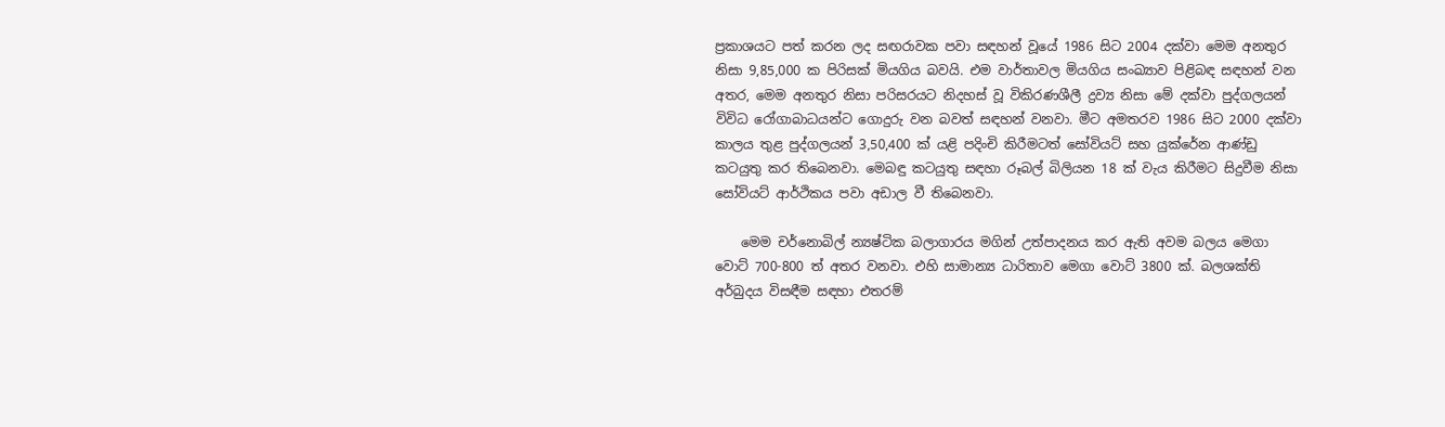ප්‍රකාශයට පත් කරන ලද සඟරාවක පවා සඳහන් වූයේ 1986 සිට 2004 දක්‌වා මෙම අනතුර නිසා 9,85,000 ක පිරිසක්‌ මියගිය බවයි. එම වාර්තාවල මියගිය සංඛ්‍යාව පිළිබඳ සඳහන් වන අතර, මෙම අනතුර නිසා පරිසරයට නිදහස්‌ වූ විකිරණශීලී ද්‍රව්‍ය නිසා මේ දක්‌වා පුද්ගලයන් විවිධ රෝගාබාධයන්ට ගොදුරු වන බවත් සඳහන් වනවා. මීට අමතරව 1986 සිට 2000 දක්‌වා කාලය තුළ පුද්ගලයන් 3,50,400 ක්‌ යළි පදිංචි කිරීමටත් සෝවියට්‌ සහ යුක්‌රේන ආණ්‌ඩු කටයුතු කර තිබෙනවා. මෙබඳු කටයුතු සඳහා රූබල් බිලියන 18 ක්‌ වැය කිරීමට සිදුවීම නිසා සෝවියට්‌ ආර්ථිකය පවා අඩාල වී තිබෙනවා.

    මෙම චර්නොබිල් න්‍යෂ්ටික බලාගාරය මගින් උත්පාදනය කර ඇති අවම බලය මෙගා වොට්‌ 700-800 ත් අතර වනවා. එහි සාමාන්‍ය ධාරිතාව මෙගා වොට්‌ 3800 ක්‌. බලශක්‌ති අර්බුදය විසඳීම සඳහා එතරම්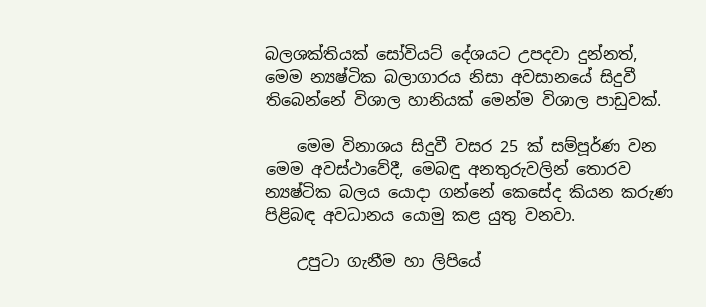බලශක්‌තියක්‌ සෝවියට්‌ දේශයට උපදවා දුන්නත්, මෙම න්‍යෂ්ටික බලාගාරය නිසා අවසානයේ සිදුවී තිබෙන්නේ විශාල හානියක්‌ මෙන්ම විශාල පාඩුවක්‌.

    මෙම විනාශය සිදුවී වසර 25 ක්‌ සම්පූර්ණ වන මෙම අවස්‌ථාවේදී, මෙබඳු අනතුරුවලින් තොරව න්‍යෂ්ටික බලය යොදා ගන්නේ කෙසේද කියන කරුණ පිළිබඳ අවධානය යොමු කළ යුතු වනවා.

    උපුටා ගැනීම හා ලිපියේ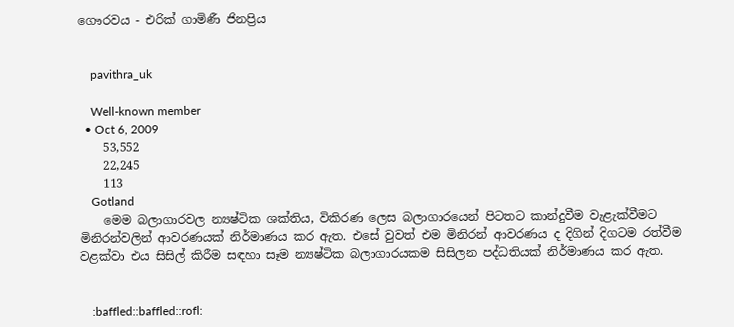ගෞරවය - එරික්‌ ගාමිණී ජිනප්‍රිය


    pavithra_uk

    Well-known member
  • Oct 6, 2009
    53,552
    22,245
    113
    Gotland
    මෙම බලාගාරවල න්‍යෂ්ටික ශක්‌තිය, විකිරණ ලෙස බලාගාරයෙන් පිටතට කාන්දුවීම වැළැක්‌වීමට මිනිරන්වලින් ආවරණයක්‌ නිර්මාණය කර ඇත. එසේ වුවත් එම මිනිරන් ආවරණය ද දිගින් දිගටම රත්වීම වළක්‌වා එය සිසිල් කිරීම සඳහා සෑම න්‍යෂ්ටික බලාගාරයකම සිසිලන පද්ධතියක්‌ නිර්මාණය කර ඇත.


    :baffled::baffled::rofl: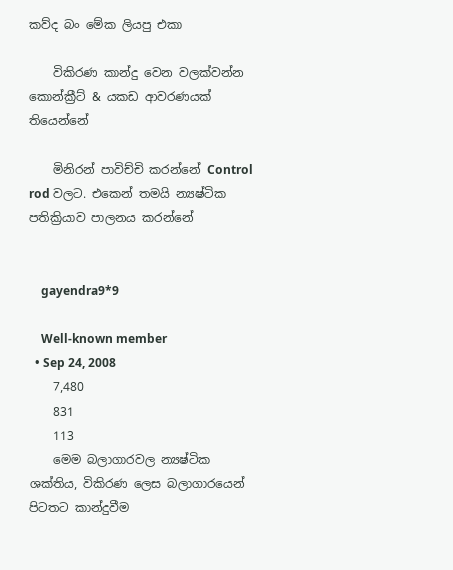කව්ද බං මේක ලියපු එකා

    විකිරණ කාන්දු වෙන වලක්වන්න කොන්ක්‍රීට් & යකඩ ආවරණයක් තියෙන්නේ

    මිනිරන් පාවිච්චි කරන්නේ Control rod වලට. එකෙන් තමයි න්‍යෂ්ටික පතික්‍රියාව පාලනය කරන්නේ


    gayendra9*9

    Well-known member
  • Sep 24, 2008
    7,480
    831
    113
    මෙම බලාගාරවල න්‍යෂ්ටික ශක්‌තිය, විකිරණ ලෙස බලාගාරයෙන් පිටතට කාන්දුවීම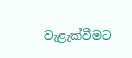වැළැක්‌වීමට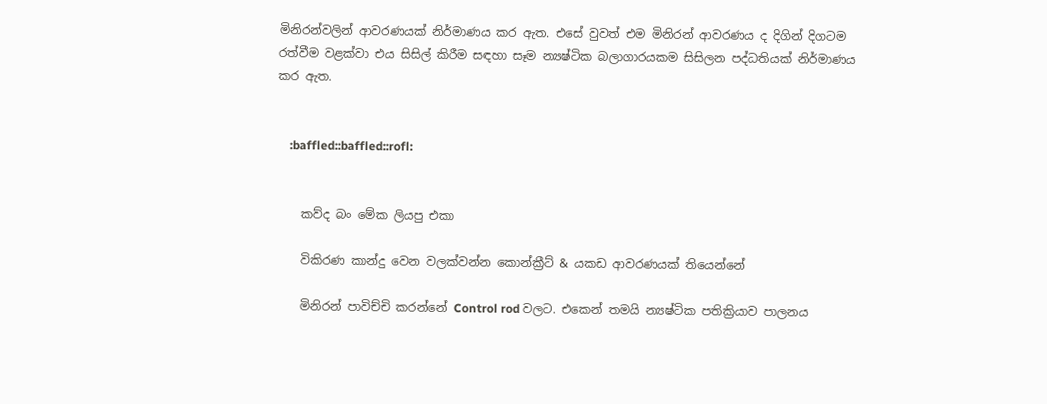මිනිරන්වලින් ආවරණයක්‌ නිර්මාණය කර ඇත. එසේ වුවත් එම මිනිරන් ආවරණය ද දිගින් දිගටම රත්වීම වළක්‌වා එය සිසිල් කිරීම සඳහා සෑම න්‍යෂ්ටික බලාගාරයකම සිසිලන පද්ධතියක්‌ නිර්මාණය කර ඇත.


    :baffled::baffled::rofl:


    කව්ද බං මේක ලියපු එකා

    විකිරණ කාන්දු වෙන වලක්වන්න කොන්ක්‍රීට් & යකඩ ආවරණයක් තියෙන්නේ

    මිනිරන් පාවිච්චි කරන්නේ Control rod වලට. එකෙන් තමයි න්‍යෂ්ටික පතික්‍රියාව පාලනය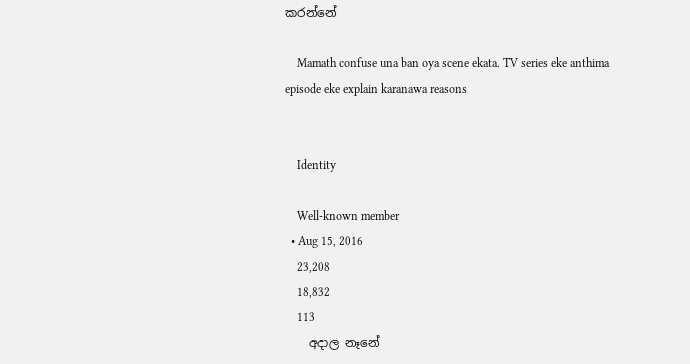කරන්නේ

    Mamath confuse una ban oya scene ekata. TV series eke anthima episode eke explain karanawa reasons


    Identity

    Well-known member
  • Aug 15, 2016
    23,208
    18,832
    113
    අදාල නෑනේ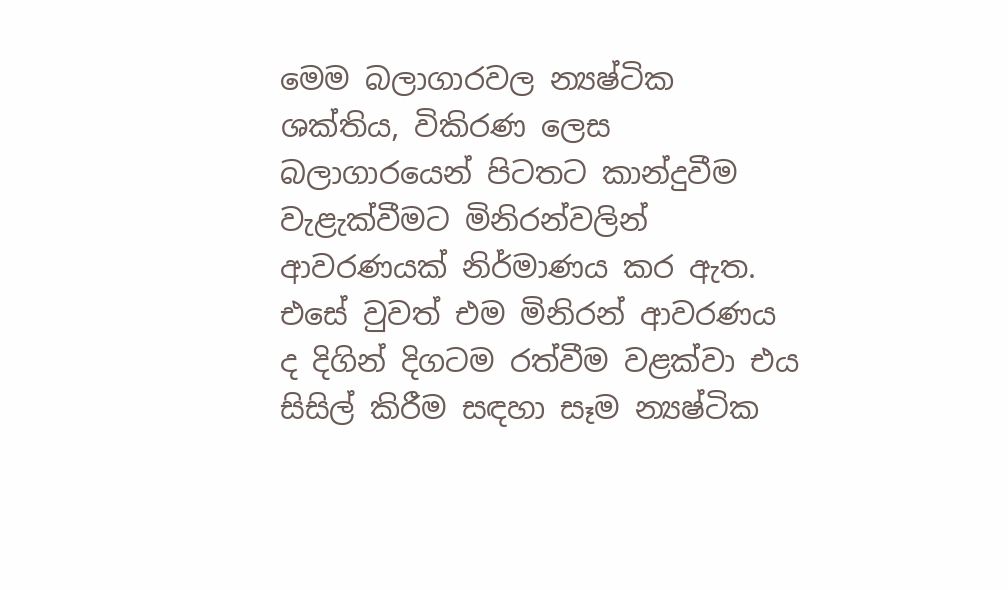මෙම බලාගාරවල න්‍යෂ්ටික ශක්‌තිය, විකිරණ ලෙස බලාගාරයෙන් පිටතට කාන්දුවීම වැළැක්‌වීමට මිනිරන්වලින් ආවරණයක්‌ නිර්මාණය කර ඇත. එසේ වුවත් එම මිනිරන් ආවරණය ද දිගින් දිගටම රත්වීම වළක්‌වා එය සිසිල් කිරීම සඳහා සෑම න්‍යෂ්ටික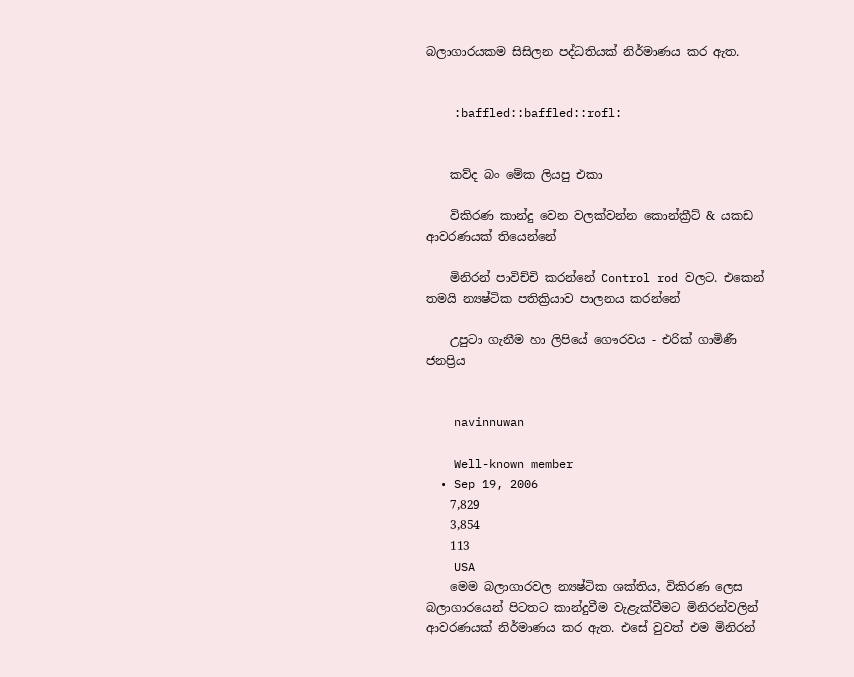බලාගාරයකම සිසිලන පද්ධතියක්‌ නිර්මාණය කර ඇත.


    :baffled::baffled::rofl:


    කව්ද බං මේක ලියපු එකා

    විකිරණ කාන්දු වෙන වලක්වන්න කොන්ක්‍රීට් & යකඩ ආවරණයක් තියෙන්නේ

    මිනිරන් පාවිච්චි කරන්නේ Control rod වලට. එකෙන් තමයි න්‍යෂ්ටික පතික්‍රියාව පාලනය කරන්නේ

    උපුටා ගැනීම හා ලිපියේ ගෞරවය - එරික්‌ ගාමිණී ජනප්‍රිය


    navinnuwan

    Well-known member
  • Sep 19, 2006
    7,829
    3,854
    113
    USA
    මෙම බලාගාරවල න්‍යෂ්ටික ශක්‌තිය, විකිරණ ලෙස බලාගාරයෙන් පිටතට කාන්දුවීම වැළැක්‌වීමට මිනිරන්වලින් ආවරණයක්‌ නිර්මාණය කර ඇත. එසේ වුවත් එම මිනිරන්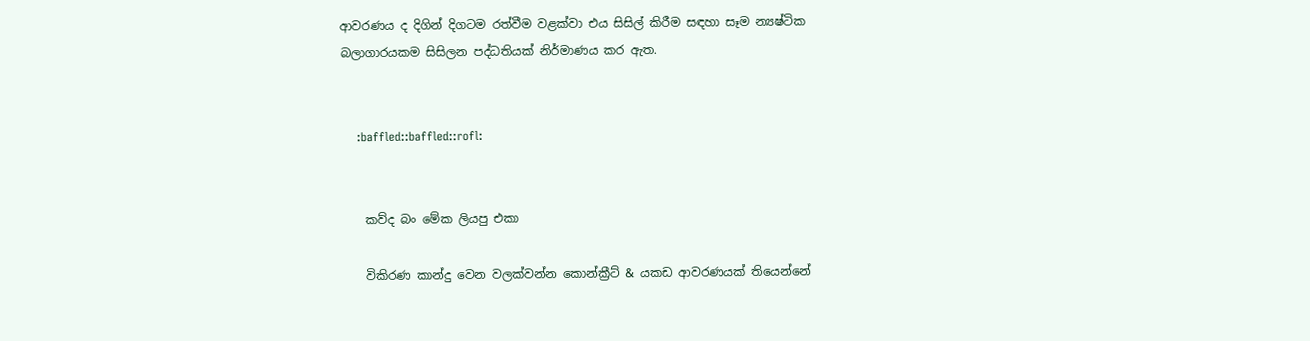ආවරණය ද දිගින් දිගටම රත්වීම වළක්‌වා එය සිසිල් කිරීම සඳහා සෑම න්‍යෂ්ටික බලාගාරයකම සිසිලන පද්ධතියක්‌ නිර්මාණය කර ඇත.


    :baffled::baffled::rofl:


    කව්ද බං මේක ලියපු එකා

    විකිරණ කාන්දු වෙන වලක්වන්න කොන්ක්‍රීට් & යකඩ ආවරණයක් තියෙන්නේ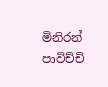මිනිරන් පාවිච්චි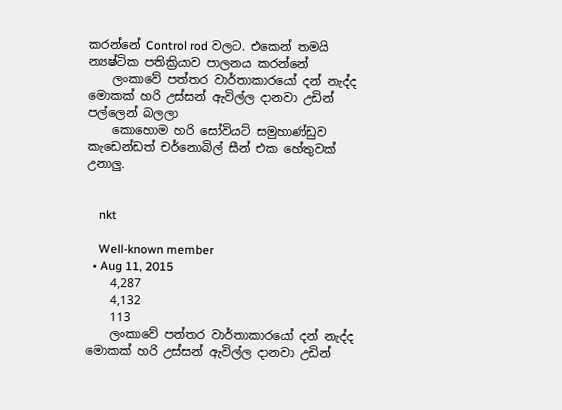කරන්නේ Control rod වලට. එකෙන් තමයි න්‍යෂ්ටික පතික්‍රියාව පාලනය කරන්නේ
    ලංකාවේ පත්තර වාර්තාකාරයෝ දන් නැද්ද මොකක් හරි උස්සන් ඇවිල්ල දානවා උඩින් පල්ලෙන් බලලා
    කොහොම හරි සෝවියට් සමුහාණ්ඩුව කැඩෙන්ඩත් චර්නොබිල් සීන් එක හේතුවක් උනාලු.


    nkt

    Well-known member
  • Aug 11, 2015
    4,287
    4,132
    113
    ලංකාවේ පත්තර වාර්තාකාරයෝ දන් නැද්ද මොකක් හරි උස්සන් ඇවිල්ල දානවා උඩින්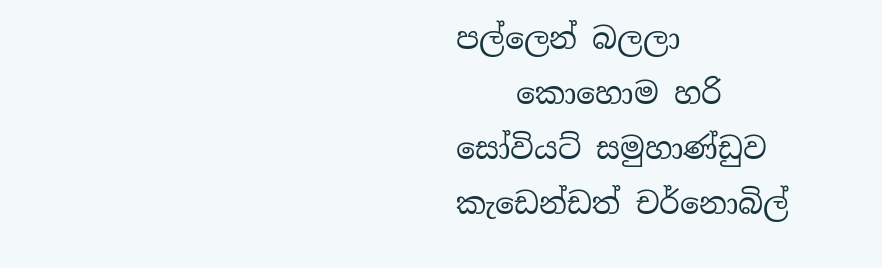පල්ලෙන් බලලා
    කොහොම හරි සෝවියට් සමුහාණ්ඩුව කැඩෙන්ඩත් චර්නොබිල්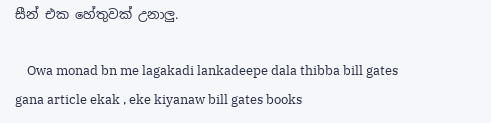සීන් එක හේතුවක් උනාලු.

    Owa monad bn me lagakadi lankadeepe dala thibba bill gates gana article ekak , eke kiyanaw bill gates books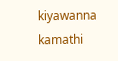kiyawanna kamathi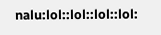nalu:lol::lol::lol::lol: